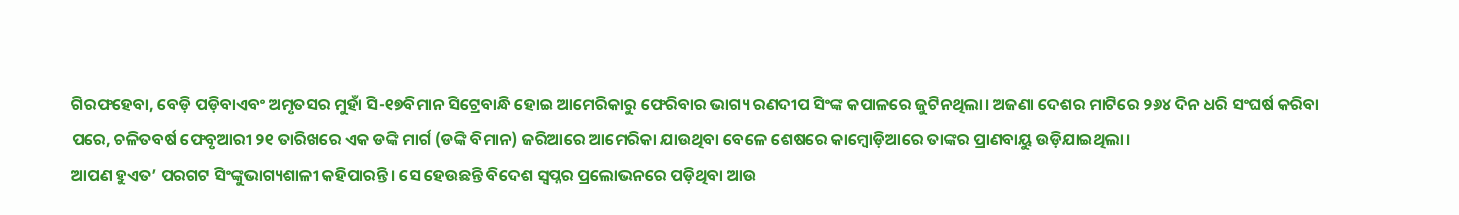ଗିରଫହେବା, ବେଡ଼ି ପଡ଼ିବାଏବଂ ଅମୃତସର ମୁହାଁ ସି-୧୭ବିମାନ ସିଟ୍ରେବାନ୍ଧି ହୋଇ ଆମେରିକାରୁ ଫେରିବାର ଭାଗ୍ୟ ରଣଦୀପ ସିଂଙ୍କ କପାଳରେ ଜୁଟିନଥିଲା। ଅଜଣା ଦେଶର ମାଟିରେ ୨୬୪ ଦିନ ଧରି ସଂଘର୍ଷ କରିବା ପରେ, ଚଳିତବର୍ଷ ଫେବୃଆରୀ ୨୧ ତାରିଖରେ ଏକ ଡଙ୍କି ମାର୍ଗ (ଡଙ୍କି ବିମାନ) ଜରିଆରେ ଆମେରିକା ଯାଉଥିବା ବେଳେ ଶେଷରେ କାମ୍ବୋଡ଼ିଆରେ ତାଙ୍କର ପ୍ରାଣବାୟୁ ଉଡ଼ିଯାଇଥିଲା।
ଆପଣ ହୁଏତ’ ପରଗଟ ସିଂଙ୍କୁଭାଗ୍ୟଶାଳୀ କହିପାରନ୍ତି। ସେ ହେଉଛନ୍ତି ବିଦେଶ ସ୍ୱପ୍ନର ପ୍ରଲୋଭନରେ ପଡ଼ିଥିବା ଆଉ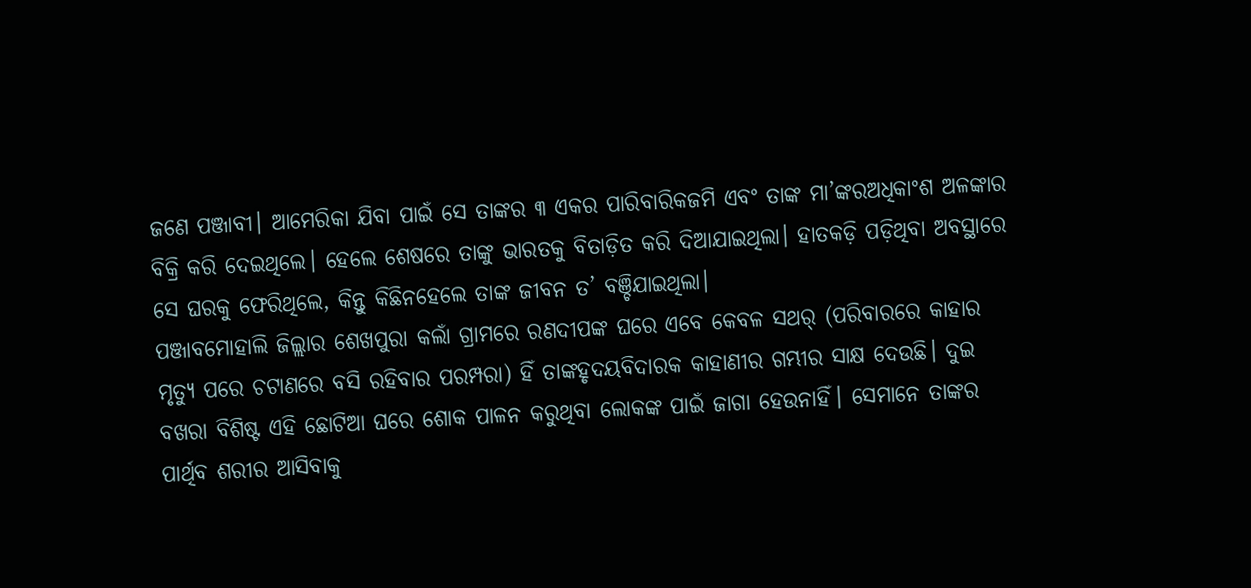ଜଣେ ପଞ୍ଜାବୀ। ଆମେରିକା ଯିବା ପାଇଁ ସେ ତାଙ୍କର ୩ ଏକର ପାରିବାରିକଜମି ଏବଂ ତାଙ୍କ ମା’ଙ୍କରଅଧିକାଂଶ ଅଳଙ୍କାର ବିକ୍ରି କରି ଦେଇଥିଲେ। ହେଲେ ଶେଷରେ ତାଙ୍କୁ ଭାରତକୁ ବିତାଡ଼ିତ କରି ଦିଆଯାଇଥିଲା। ହାତକଡ଼ି ପଡ଼ିଥିବା ଅବସ୍ଥାରେ ସେ ଘରକୁ ଫେରିଥିଲେ, କିନ୍ତୁ କିଛିନହେଲେ ତାଙ୍କ ଜୀବନ ତ’ ବଞ୍ଚିଯାଇଥିଲା।
ପଞ୍ଜାବମୋହାଲି ଜିଲ୍ଲାର ଶେଖପୁରା କଲାଁ ଗ୍ରାମରେ ରଣଦୀପଙ୍କ ଘରେ ଏବେ କେବଳ ସଥର୍ (ପରିବାରରେ କାହାର ମୃତ୍ୟୁ ପରେ ଚଟାଣରେ ବସି ରହିବାର ପରମ୍ପରା) ହିଁ ତାଙ୍କହୃଦୟବିଦାରକ କାହାଣୀର ଗମ୍ଭୀର ସାକ୍ଷ ଦେଉଛି। ଦୁଇ ବଖରା ବିଶିଷ୍ଟ ଏହି ଛୋଟିଆ ଘରେ ଶୋକ ପାଳନ କରୁଥିବା ଲୋକଙ୍କ ପାଇଁ ଜାଗା ହେଉନାହିଁ। ସେମାନେ ତାଙ୍କର ପାର୍ଥିବ ଶରୀର ଆସିବାକୁ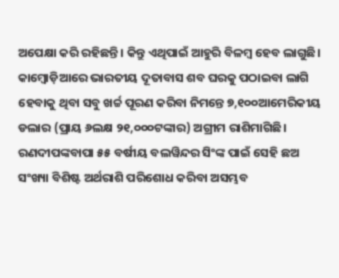ଅପେକ୍ଷା କରି ରହିଛନ୍ତି। କିନ୍ତୁ ଏଥିପାଇଁ ଆହୁରି ବିଳମ୍ବ ହେବ ଲାଗୁଛି। କାମ୍ବୋଡ଼ିଆରେ ଭାରତୀୟ ଦୂତାବାସ ଶବ ଘରକୁ ପଠାଇବା ଲାଗି ହେବାକୁ ଥିବା ସବୁ ଖର୍ଚ୍ଚ ପୂରଣ କରିବା ନିମନ୍ତେ ୭,୧୦୦ଆମେରିକୀୟ ଡଲାର (ପ୍ରାୟ ୬ଲକ୍ଷ ୨୧,୦୦୦ଟଙ୍କାର) ଅଗ୍ରୀମ ରାଶିମାଗିଛି।
ରଣଦୀପଙ୍କବାପା ୫୫ ବର୍ଷୀୟ ବଲୱିନ୍ଦର ସିଂଙ୍କ ପାଇଁ ସେହି ଛଅ ସଂଖ୍ୟା ବିଶିଷ୍ଟ ଅର୍ଥରାଶି ପରିଶୋଧ କରିବା ଅସମ୍ଭବ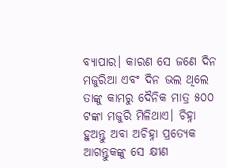ବ୍ୟାପାର। କାରଣ ସେ ଜଣେ ଦିନ ମଜୁରିଆ ଏବଂ ଦିନ ଭଲ ଥିଲେ ତାଙ୍କୁ କାମରୁ ଦୈନିକ ମାତ୍ର ୫୦୦ ଟଙ୍କା ମଜୁରି ମିଳିଥାଏ। ଚିହ୍ନା ହୁଅନ୍ତୁ ଅବା ଅଚିହ୍ନା ପ୍ରତ୍ୟେକ ଆଗନ୍ତୁକଙ୍କୁ ସେ କ୍ଷୀଣ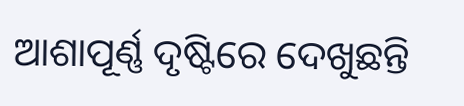ଆଶାପୂର୍ଣ୍ଣ ଦୃଷ୍ଟିରେ ଦେଖୁଛନ୍ତି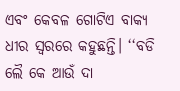ଏବଂ କେବଳ ଗୋଟିଏ ବାକ୍ୟ ଧୀର ସ୍ୱରରେ କହୁଛନ୍ତି। ‘‘ବଡି ଲୈ କେ ଆଉଁ ଦା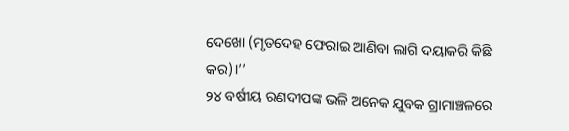ଦେଖୋ (ମୃତଦେହ ଫେରାଇ ଆଣିବା ଲାଗି ଦୟାକରି କିଛି କର)।’’
୨୪ ବର୍ଷୀୟ ରଣଦୀପଙ୍କ ଭଳି ଅନେକ ଯୁବକ ଗ୍ରାମାଞ୍ଚଳରେ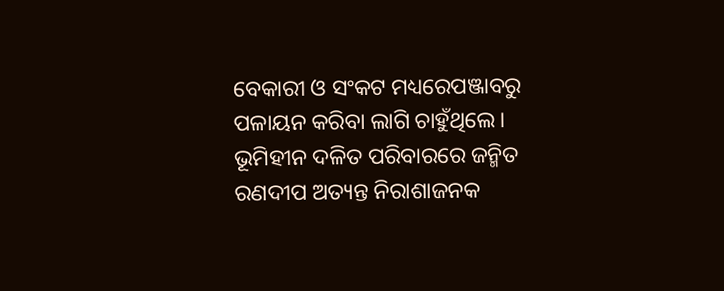ବେକାରୀ ଓ ସଂକଟ ମଧ୍ୟରେପଞ୍ଜାବରୁ ପଳାୟନ କରିବା ଲାଗି ଚାହୁଁଥିଲେ। ଭୂମିହୀନ ଦଳିତ ପରିବାରରେ ଜନ୍ମିତ ରଣଦୀପ ଅତ୍ୟନ୍ତ ନିରାଶାଜନକ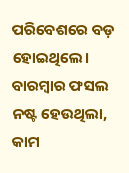ପରିବେଶରେ ବଡ଼ ହୋଇଥିଲେ। ବାରମ୍ବାର ଫସଲ ନଷ୍ଟ ହେଉଥିଲା, କାମ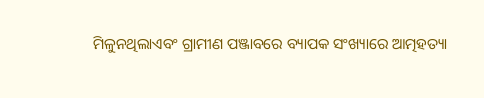ମିଳୁନଥିଲାଏବଂ ଗ୍ରାମୀଣ ପଞ୍ଜାବରେ ବ୍ୟାପକ ସଂଖ୍ୟାରେ ଆତ୍ମହତ୍ୟା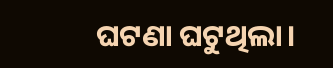ଘଟଣା ଘଟୁଥିଲା।